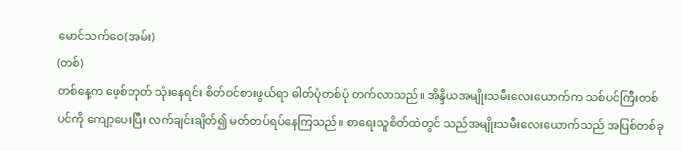မောင်သက်ဝေ(အမ်း)
(တစ်)
တစ်နေ့က ဖေ့စ်ဘုတ် သုံးနေရင်း စိတ်ဝင်စားဖွယ်ရာ ဓါတ်ပုံတစ်ပုံ တက်လာသည်။ အိန္ဒိယအမျိုးသမီးလေးယောက်က သစ်ပင်ကြီးတစ်ပင်ကို ကျော့ပေးပြီး လက်ချင်းချိတ်၍ မတ်တပ်ရပ်နေကြသည်။ စာရေးသူစိတ်ထဲတွင် သည်အမျိုးသမီးလေးယောက်သည် အပြစ်တစ်ခု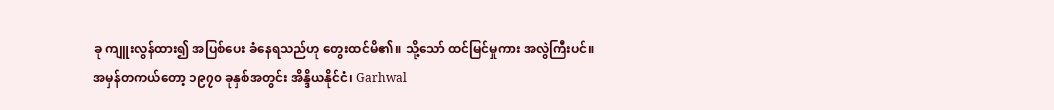ခု ကျူးလွန်ထား၍ အပြစ်ပေး ခံနေရသည်ဟု တွေးထင်မိ၏။ သို့သော် ထင်မြင်မှုကား အလွဲကြီးပင်။
အမှန်တကယ်တော့ ၁၉၇၀ ခုနှစ်အတွင်း အိန္ဒိယနိုင်ငံ၊ Garhwal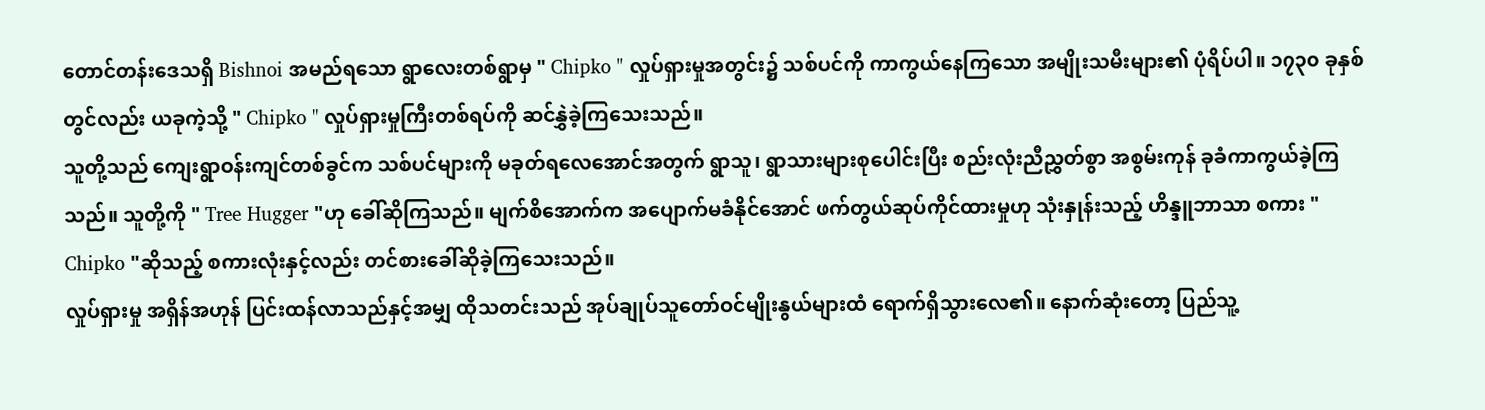တောင်တန်းဒေသရှိ Bishnoi အမည်ရသော ရွာလေးတစ်ရွာမှ " Chipko " လှုပ်ရှားမှုအတွင်း၌ သစ်ပင်ကို ကာကွယ်နေကြသော အမျိုးသမီးများ၏ ပုံရိပ်ပါ။ ၁၇၃၀ ခုနှစ်တွင်လည်း ယခုကဲ့သို့ " Chipko " လှုပ်ရှားမှုကြီးတစ်ရပ်ကို ဆင်နွှဲခဲ့ကြသေးသည်။
သူတို့သည် ကျေးရွာဝန်းကျင်တစ်ခွင်က သစ်ပင်များကို မခုတ်ရလေအောင်အတွက် ရွာသူ၊ ရွာသားများစုပေါင်းပြီး စည်းလုံးညီညွှတ်စွာ အစွမ်းကုန် ခုခံကာကွယ်ခဲ့ကြသည်။ သူတို့ကို " Tree Hugger "ဟု ခေါ်ဆိုကြသည်။ မျက်စိအောက်က အပျောက်မခံနိုင်အောင် ဖက်တွယ်ဆုပ်ကိုင်ထားမှုဟု သုံးနှုန်းသည့် ဟိန္ဒူဘာသာ စကား " Chipko "ဆိုသည့် စကားလုံးနှင့်လည်း တင်စားခေါ်ဆိုခဲ့ကြသေးသည်။
လှုပ်ရှားမှု အရှိန်အဟုန် ပြင်းထန်လာသည်နှင့်အမျှ ထိုသတင်းသည် အုပ်ချုပ်သူတော်ဝင်မျိုးနွယ်များထံ ရောက်ရှိသွားလေ၏။ နောက်ဆုံးတော့ ပြည်သူ့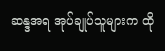ဆန္ဒအရ အုပ်ချုပ်သူများက ထို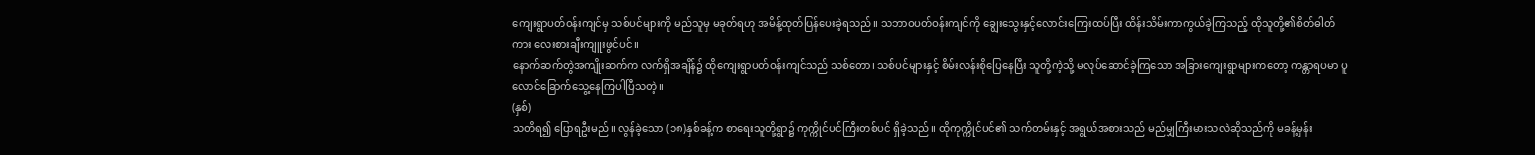ကျေးရွာပတ်ဝန်းကျင်မှ သစ်ပင်များကို မည်သူမှ မခုတ်ရဟု အမိန့်ထုတ်ပြန်ပေးခဲ့ရသည်။ သဘာဝပတ်ဝန်းကျင်ကို ချွေးသွေးနှင့်လောင်းကြေးထပ်ပြီး ထိန်းသိမ်းကာကွယ်ခဲ့ကြသည့် ထိုသူတို့၏စိတ်ဓါတ်ကား လေးစားချီးကျူးဖွင်ပင်။
နောက်ဆက်တွဲအကျိုးဆက်က လက်ရှိအချိန်၌ ထိုကျေးရွာပတ်ဝန်းကျင်သည် သစ်တော၊ သစ်ပင်များနှင့် စိမ်းလန်းစိုပြေနေပြီး သူတို့ကဲ့သို့ မလုပ်ဆောင်ခဲ့ကြသော အခြားကျေးရွာများကတော့ ကန္တာရပမာ ပူလောင်ခြောက်သွေ့နေကြပါပြီသတဲ့။
(နှစ်)
သတိရ၍ ပြောရဦးမည်။ လွန်ခဲ့သော (၁၈)နှစ်ခန့်က စာရေးသူတို့ရွာ၌ ကုက္ကိုင်ပင်ကြီးတစ်ပင် ရှိခဲ့သည်။ ထိုကုက္ကိုင်ပင်၏ သက်တမ်းနှင့် အရွယ်အစားသည် မည်မျှကြီးမားသလဲဆိုသည်ကို မခန့်မှန်း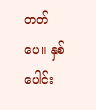တတ်ပေ။ နှစ်ပေါင်း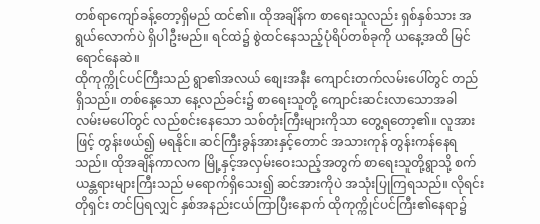တစ်ရာကျော်ခန့်တော့ရှိမည် ထင်၏။ ထိုအချိန်က စာရေးသူလည်း ရှစ်နှစ်သား အရွယ်လောက်ပဲ ရှိပါဦးမည်။ ရင်ထဲ၌ စွဲထင်နေသည့်ပုံရိပ်တစ်ခုကို ယနေ့အထိ မြင်ရောင်နေဆဲ။
ထိုကုက္ကိုင်ပင်ကြီးသည် ရွာ၏အလယ် စျေးအနီး ကျောင်းတက်လမ်းပေါ်တွင် တည်ရှိသည်။ တစ်နေ့သော နေ့လည်ခင်း၌ စာရေးသူတို့ ကျောင်းဆင်းလာသောအခါ လမ်းမပေါ်တွင် လည်စင်းနေသော သစ်တုံးကြီးများကိုသာ တွေ့ရတော့၏။ လူအားဖြင့် တွန်းဖယ်၍ မရနိုင်။ ဆင်ကြီးခွန်အားနှင့်တောင် အသားကုန် တွန်းကန်နေရသည်။ ထိုအချိန်ကာလက မြို့နှင့်အလှမ်းဝေးသည့်အတွက် စာရေးသူတို့ရွာသို့ စက်ယန္တရားများကြီးသည် မရောက်ရှိသေး၍ ဆင်အားကိုပဲ အသုံးပြုကြရသည်။ လိုရင်းတိုရှင်း တင်ပြရလျှင် နှစ်အနည်းငယ်ကြာပြီးနောက် ထိုကုက္ကိုင်ပင်ကြီး၏နေရာ၌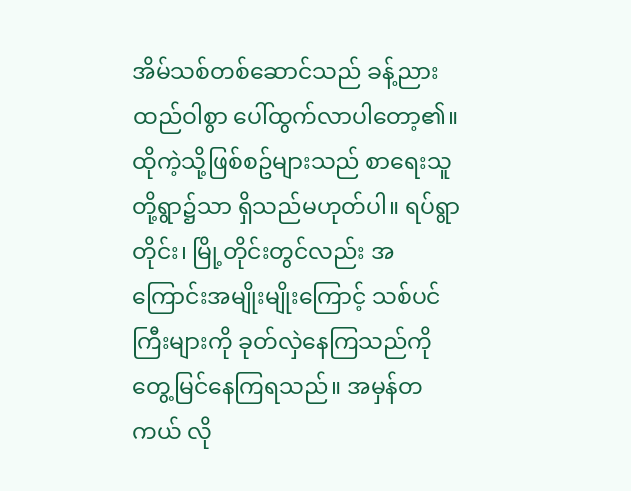အိမ်သစ်တစ်ဆောင်သည် ခန့်ညားထည်ဝါစွာ ပေါ်ထွက်လာပါတော့၏။
ထိုကဲ့သို့ဖြစ်စဥ်များသည် စာရေးသူတို့ရွာ၌သာ ရှိသည်မဟုတ်ပါ။ ရပ်ရွာတိုင်း၊ မြို့တိုင်းတွင်လည်း အကြောင်းအမျိုးမျိုးကြောင့် သစ်ပင်ကြီးများကို ခုတ်လှဲနေကြသည်ကို တွေ့မြင်နေကြရသည်။ အမှန်တကယ် လို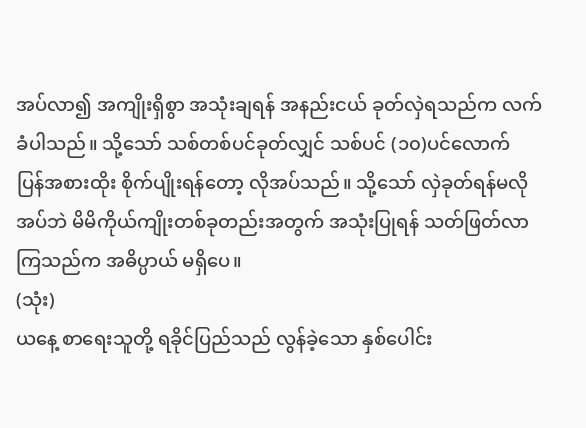အပ်လာ၍ အကျိုးရှိစွာ အသုံးချရန် အနည်းငယ် ခုတ်လှဲရသည်က လက်ခံပါသည်။ သို့သော် သစ်တစ်ပင်ခုတ်လျှင် သစ်ပင် (၁၀)ပင်လောက် ပြန်အစားထိုး စိုက်ပျိုးရန်တော့ လိုအပ်သည်။ သို့သော် လှဲခုတ်ရန်မလိုအပ်ဘဲ မိမိကိုယ်ကျိုးတစ်ခုတည်းအတွက် အသုံးပြုရန် သတ်ဖြတ်လာကြသည်က အဓိပ္ပာယ် မရှိပေ။
(သုံး)
ယနေ့ စာရေးသူတို့ ရခိုင်ပြည်သည် လွန်ခဲ့သော နှစ်ပေါင်း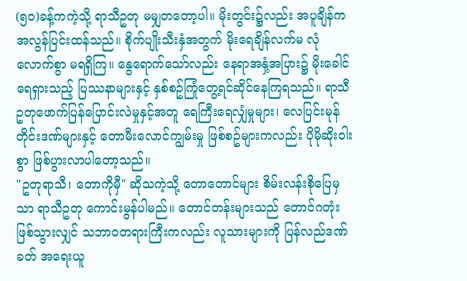(၅၀)ခန့်ကကဲ့သို့ ရာသီဥတု မမျှတတော့ပါ။ မိုးတွင်း၌လည်း အပူချိန်က အလွန်ပြင်းထန်သည်။ စိုက်ပျိုးသီးနှံအတွက် မိုးရေချိန်လက်မ လုံလောက်စွာ မရရှိကြ။ နွေရောက်သော်လည်း နေရာအနှံ့အပြား၌ မိုးခေါင်ရေရှားသည့် ပြဿနာများနှင့် နှစ်စဥ်ကြုံတွေ့ရင်ဆိုင်နေကြရသည်။ ရာသီဥတုဖောက်ပြန်ပြောင်းလဲမှုနှင့်အတူ ရေကြီးရေလျှံမှုများ၊ လေပြင်းမုန်တိုင်းဒဏ်များနှင့် တောမီးလောင်ကျွမ်းမှု ဖြစ်စဥ်များကလည်း ပိုမိုဆိုးဝါးစွာ ဖြစ်ပွားလာပါတော့သည်။
"ဥတုရာသီ၊ တောကိုမှီ" ဆိုသကဲ့သို့ တောတောင်များ စိမ်းလန်းစိုပြေမှသာ ရာသီဥတု ကောင်းမွန်ပါမည်။ တောင်တန်းများသည် တောင်ဂတုံးဖြစ်သွားလျှင် သဘာဝတရားကြီးကလည်း လူသားများကို ပြန်လည်ဒဏ်ခတ် အရေးယူ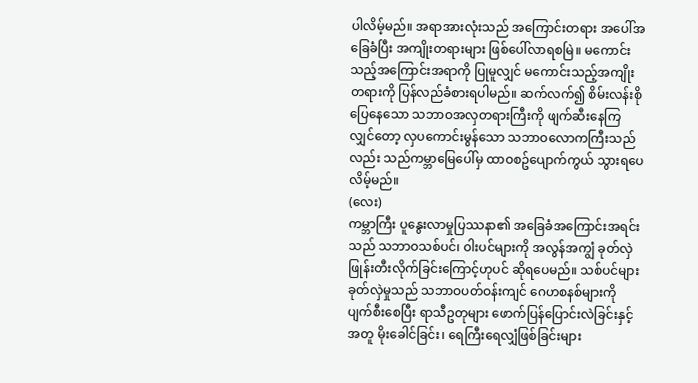ပါလိမ့်မည်။ အရာအားလုံးသည် အကြောင်းတရား အပေါ်အခြေခံပြီး အကျိုးတရားများ ဖြစ်ပေါ်လာရစမြဲ။ မကောင်းသည့်အကြောင်းအရာကို ပြုမူလျှင် မကောင်းသည့်အကျိုးတရားကို ပြန်လည်ခံစားရပါမည်။ ဆက်လက်၍ စိမ်းလန်းစိုပြေနေသော သဘာဝအလှတရားကြီးကို ဖျက်ဆီးနေကြလျှင်တော့ လှပကောင်းမွန်သော သဘာဝလောကကြီးသည်လည်း သည်ကမ္ဘာမြေပေါ်မှ ထာဝစဥ်ပျောက်ကွယ် သွားရပေလိမ့်မည်။
(လေး)
ကမ္ဘာကြီး ပူနွေးလာမှုပြဿနာ၏ အခြေခံအကြောင်းအရင်းသည် သဘာဝသစ်ပင်၊ ဝါးပင်များကို အလွန်အကျွံ ခုတ်လှဲဖြုန်းတီးလိုက်ခြင်းကြောင့်ဟုပင် ဆိုရပေမည်။ သစ်ပင်များ ခုတ်လှဲမှုသည် သဘာဝပတ်ဝန်းကျင် ဂေဟစနစ်များကို ပျက်စီးစေပြီး ရာသီဥတုများ ဖောက်ပြန်ပြောင်းလဲခြင်းနှင့် အတူ မိုးခေါင်ခြင်း၊ ရေကြီးရေလျှံဖြစ်ခြင်းများ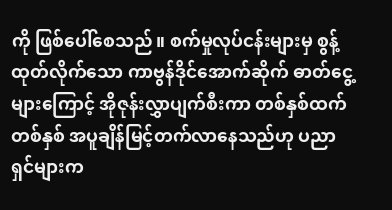ကို ဖြစ်ပေါ်စေသည်။ စက်မှုလုပ်ငန်းများမှ စွန့်ထုတ်လိုက်သော ကာဗွန်ဒိုင်အောက်ဆိုက် ဓာတ်ငွေ့များကြောင့် အိုဇုန်းလွှာပျက်စီးကာ တစ်နှစ်ထက်တစ်နှစ် အပူချိန်မြင့်တက်လာနေသည်ဟု ပညာရှင်များက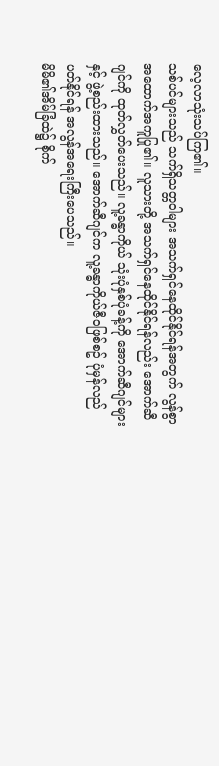လေ့လာသုံးသပ်ကြ၏။
သစ်ပင်များသည် သက်ရှိသတ္တဝါများ အသက်ရှင်နေထိုင်နိုင်ရန်အတွက် လွန်စွာအထောက်အကူပြု၏။ လူသားတို့ အသက်ရှင်နေထိုင်နိုင်ရန်လည်း အောက်ဆီဂျင်ကို ထုတ်လွှတ်ပေးသည်။ လူ့ခန္ဓာကိုယ် သုံးပုံနှစ်ပုံခန့်ကို အောက်ဆီဂျင်များနှင့် ဖွဲ့စည်းထားသည်။ အောက်ဆီဂျင်က လူ့ခန္ဓာကိုယ်ဇီဝဖြစ်စဥ် ပုံမှန်လည်ပတ်နိုင်ရန် အလွန်အရေးကြီးပေသည်။
မိမိ၏အိမ်ခြံထဲ၌ စိုက်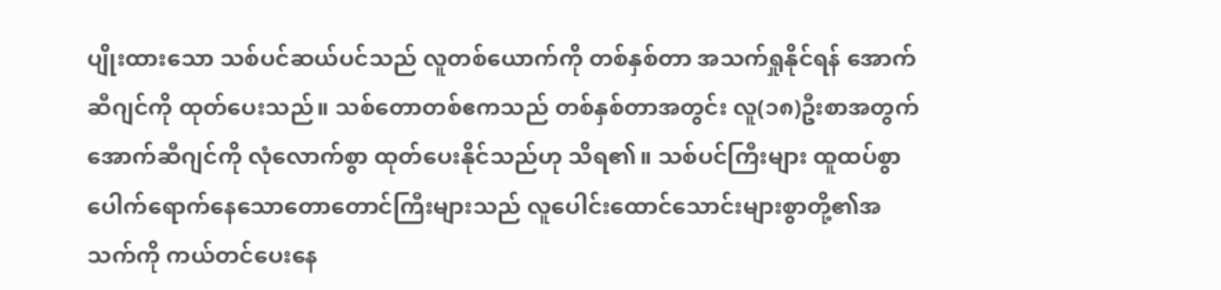ပျိုးထားသော သစ်ပင်ဆယ်ပင်သည် လူတစ်ယောက်ကို တစ်နှစ်တာ အသက်ရှုနိုင်ရန် အောက်ဆီဂျင်ကို ထုတ်ပေးသည်။ သစ်တောတစ်ဧကသည် တစ်နှစ်တာအတွင်း လူ(၁၈)ဦးစာအတွက် အောက်ဆီဂျင်ကို လုံလောက်စွာ ထုတ်ပေးနိုင်သည်ဟု သိရ၏။ သစ်ပင်ကြီးများ ထူထပ်စွာပေါက်ရောက်နေသောတောတောင်ကြီးများသည် လူပေါင်းထောင်သောင်းများစွာတို့၏အသက်ကို ကယ်တင်ပေးနေ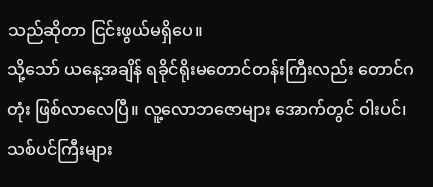သည်ဆိုတာ ငြင်းဖွယ်မရှိပေ။
သို့သော် ယနေ့အချိန် ရခိုင်ရိုးမတောင်တန်းကြီးလည်း တောင်ဂတုံး ဖြစ်လာလေပြီ။ လူ့လောဘဇောများ အောက်တွင် ဝါးပင်၊ သစ်ပင်ကြီးများ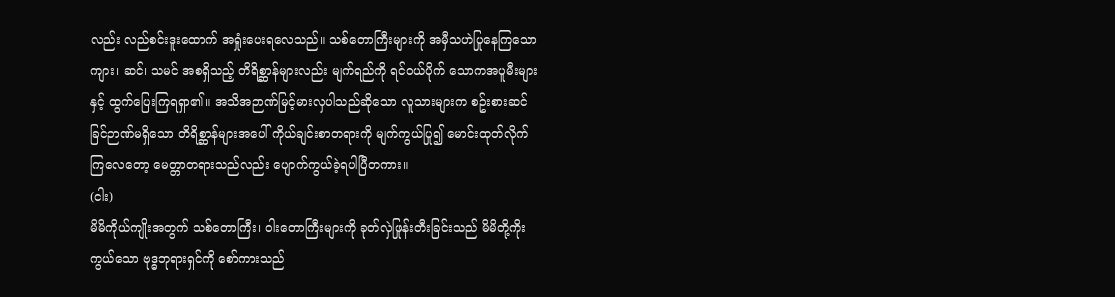လည်း လည်စင်းဒူးထောက် အရှုံးပေးရလေသည်။ သစ်တောကြီးများကို အမှီသဟဲပြုနေကြသော ကျား၊ ဆင်၊ သမင် အစရှိသည့် တိရိစ္ဆာန်များလည်း မျက်ရည်ကို ရင်ဝယ်ပိုက် သောကအပူမီးများနှင့် ထွက်ပြေးကြရရှာ၏။ အသိအဉာဏ်မြင့်မားလှပါသည်ဆိုသော လူသားများက စဥ်းစားဆင်ခြင်ဉာဏ်မရှိသော တိရိစ္ဆာန်များအပေါ် ကိုယ်ချင်းစာတရားကို မျက်ကွယ်ပြု၍ မောင်းထုတ်လိုက်ကြလေတော့ မေတ္တာတရားသည်လည်း ပျောက်ကွယ်ခဲ့ရပါပြီတကား။
(ငါး)
မိမိကိုယ်ကျိုးအတွက် သစ်တောကြီး၊ ဝါးတောကြီးများကို ခုတ်လှဲဖြုန်းတီးခြင်းသည် မိမိတို့ကိုးကွယ်သော ဗုဒ္ဓဘုရားရှင်ကို စော်ကားသည်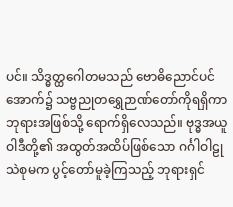ပင်။ သိဒ္ဓတ္ထဂေါတမသည် ဗောဓိညောင်ပင်အောက်၌ သဗ္ဗညုတရွှေဉာဏ်တော်ကိုရရှိကာ ဘုရားအဖြစ်သို့ ရောက်ရှိလေသည်။ ဗုဒ္ဓအယူဝါဒီတို့၏ အထွတ်အထိပ်ဖြစ်သော ဂင်္ဂါဝါဠုသဲစုမက ပွင့်တော်မူခဲ့ကြသည့် ဘုရားရှင်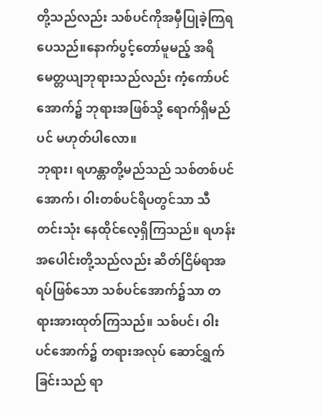တို့သည်လည်း သစ်ပင်ကိုအမှီပြုခဲ့ကြရပေသည်။နောက်ပွင့်တော်မူမည့် အရိမေတ္တယျဘုရားသည်လည်း ကံ့ကော်ပင်အောက်၌ ဘုရားအဖြစ်သို့ ရောက်ရှိမည်ပင် မဟုတ်ပါလော။
ဘုရား၊ ရဟန္တာတို့မည်သည် သစ်တစ်ပင်အောက်၊ ဝါးတစ်ပင်ရိပတွင်သာ သီတင်းသုံး နေထိုင်လေ့ရှိကြသည်။ ရဟန်းအပေါင်းတို့သည်လည်း ဆိတ်ငြိမ်ရာအရပ်ဖြစ်သော သစ်ပင်အောက်၌သာ တရားအားထုတ်ကြသည်။ သစ်ပင်၊ ဝါးပင်အောက်၌ တရားအလုပ် ဆောင်ရွှက်ခြင်းသည် ရာ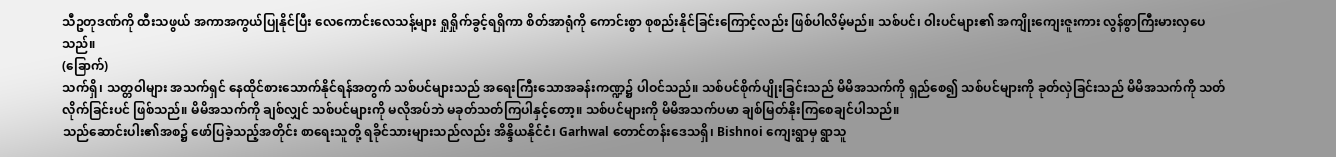သီဥတုဒဏ်ကို ထီးသဖွယ် အကာအကွယ်ပြုနိုင်ပြီး လေကောင်းလေသန့်များ ရှုရှိုက်ခွင့်ရရှိကာ စိတ်အာရုံကို ကောင်းစွာ စုစည်းနိုင်ခြင်းကြောင့်လည်း ဖြစ်ပါလိမ့်မည်။ သစ်ပင်၊ ဝါးပင်များ၏ အကျိုးကျေးဇူးကား လွန်စွာကြီးမားလှပေသည်။
(ခြောက်)
သက်ရှိ၊ သတ္တဝါများ အသက်ရှင် နေထိုင်စားသောက်နိုင်ရန်အတွက် သစ်ပင်များသည် အရေးကြီးသောအခန်းကဏ္ဍ၌ ပါဝင်သည်။ သစ်ပင်စိုက်ပျိုးခြင်းသည် မိမိအသက်ကို ရှည်စေ၍ သစ်ပင်များကို ခုတ်လှဲခြင်းသည် မိမိအသက်ကို သတ်လိုက်ခြင်းပင် ဖြစ်သည်။ မိမိအသက်ကို ချစ်လျှင် သစ်ပင်များကို မလိုအပ်ဘဲ မခုတ်သတ်ကြပါနှင့်တော့။ သစ်ပင်များကို မိမိအသက်ပမာ ချစ်မြတ်နိုးကြစေချင်ပါသည်။
သည်ဆောင်းပါး၏အစ၌ ဖော်ပြခဲ့သည့်အတိုင်း စာရေးသူတို့ ရခိုင်သားများသည်လည်း အိန္ဒိယနိုင်ငံ၊ Garhwal တောင်တန်းဒေသရှိ၊ Bishnoi ကျေးရွာမှ ရွာသူ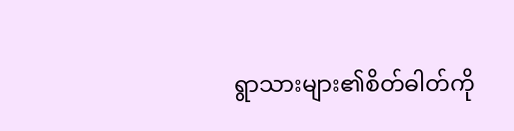ရွာသားများ၏စိတ်ဓါတ်ကို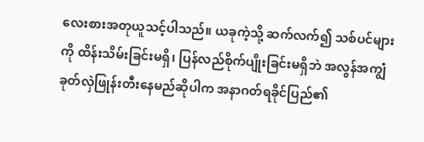လေးစားအတုယူသင့်ပါသည်။ ယခုကဲ့သို့ ဆက်လက်၍ သစ်ပင်များကို ထိန်းသိမ်းခြင်းမရှိ၊ ပြန်လည်စိုက်ပျိုးခြင်းမရှိဘဲ အလွန်အကျွံ ခုတ်လှဲဖြုန်းတီးနေမည်ဆိုပါက အနာဂတ်ရခိုင်ပြည်၏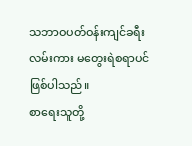သဘာဝပတ်ဝန်းကျင်ခရီးလမ်းကား မတွေးရဲစရာပင် ဖြစ်ပါသည်။
စာရေးသူတို့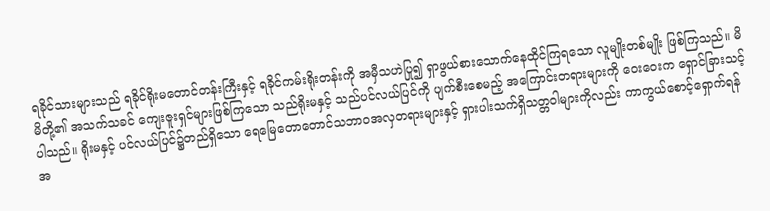ရခိုင်သားများသည် ရခိုင်ရိုးမတောင်တန်းကြီးနှင့် ရခိုင်ကမ်းရိုးတန်းကို အမှီသဟဲပြု၍ ရှာဖွယ်စားသောက်နေထိုင်ကြရသော လူမျိုးတစ်မျိုး ဖြစ်ကြသည်။ မိမိတို့၏ အသက်သခင် ကျေးဇူးရှင်များဖြစ်ကြသော သည်ရိုးမနှင့် သည်ပင်လယ်ပြင်ကို ပျက်စီးစေမည့် အကြောင်းတရားများကို ဝေးဝေးက ရှောင်ခြားသင့်ပါသည်။ ရိုးမနှင့် ပင်လယ်ပြင်၌တည်ရှိသော ရေမြေတောတောင်သဘာဝအလှတရားများနှင့် ရှားပါးသက်ရှိသတ္တဝါများကိုလည်း ကာကွယ်စောင့်ရှောက်ရန် အ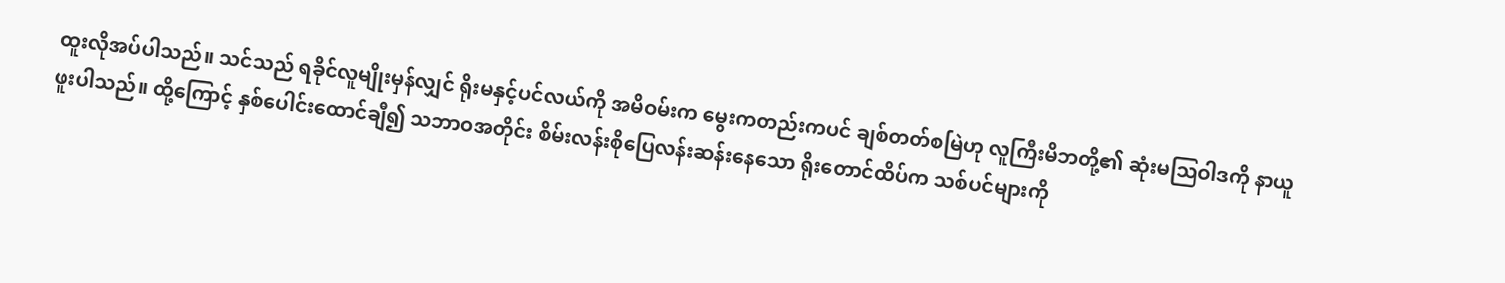ထူးလိုအပ်ပါသည်။ သင်သည် ရခိုင်လူမျိုးမှန်လျှင် ရိုးမနှင့်ပင်လယ်ကို အမိဝမ်းက မွေးကတည်းကပင် ချစ်တတ်စမြဲဟု လူကြီးမိဘတို့၏ ဆုံးမသြဝါဒကို နာယူဖူးပါသည်။ ထို့ကြောင့် နှစ်ပေါင်းထောင်ချီ၍ သဘာဝအတိုင်း စိမ်းလန်းစိုပြေလန်းဆန်းနေသော ရိုးတောင်ထိပ်က သစ်ပင်များကို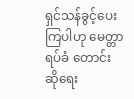ရှင်သန်ခွင့်ပေးကြပါဟု မေတ္တာရပ်ခံ တောင်းဆိုရေး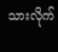သားလိုက်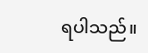ရပါသည်။